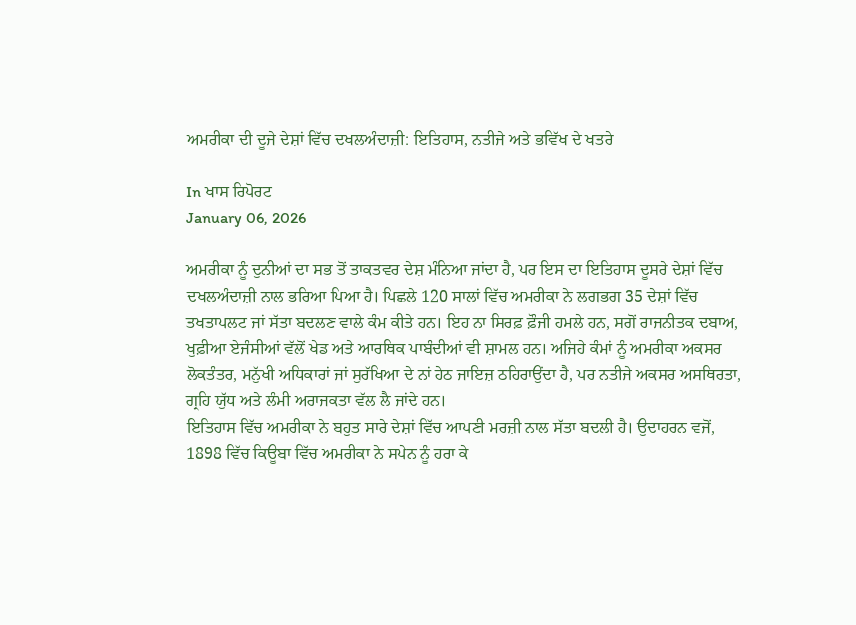ਅਮਰੀਕਾ ਦੀ ਦੂਜੇ ਦੇਸ਼ਾਂ ਵਿੱਚ ਦਖਲਅੰਦਾਜ਼ੀ: ਇਤਿਹਾਸ, ਨਤੀਜੇ ਅਤੇ ਭਵਿੱਖ ਦੇ ਖਤਰੇ

In ਖਾਸ ਰਿਪੋਰਟ
January 06, 2026

ਅਮਰੀਕਾ ਨੂੰ ਦੁਨੀਆਂ ਦਾ ਸਭ ਤੋਂ ਤਾਕਤਵਰ ਦੇਸ਼ ਮੰਨਿਆ ਜਾਂਦਾ ਹੈ, ਪਰ ਇਸ ਦਾ ਇਤਿਹਾਸ ਦੂਸਰੇ ਦੇਸ਼ਾਂ ਵਿੱਚ ਦਖਲਅੰਦਾਜ਼ੀ ਨਾਲ ਭਰਿਆ ਪਿਆ ਹੈ। ਪਿਛਲੇ 120 ਸਾਲਾਂ ਵਿੱਚ ਅਮਰੀਕਾ ਨੇ ਲਗਭਗ 35 ਦੇਸ਼ਾਂ ਵਿੱਚ ਤਖਤਾਪਲਟ ਜਾਂ ਸੱਤਾ ਬਦਲਣ ਵਾਲੇ ਕੰਮ ਕੀਤੇ ਹਨ। ਇਹ ਨਾ ਸਿਰਫ਼ ਫ਼ੌਜੀ ਹਮਲੇ ਹਨ, ਸਗੋਂ ਰਾਜਨੀਤਕ ਦਬਾਅ, ਖੁਫ਼ੀਆ ਏਜੰਸੀਆਂ ਵੱਲੋਂ ਖੇਡ ਅਤੇ ਆਰਥਿਕ ਪਾਬੰਦੀਆਂ ਵੀ ਸ਼ਾਮਲ ਹਨ। ਅਜਿਹੇ ਕੰਮਾਂ ਨੂੰ ਅਮਰੀਕਾ ਅਕਸਰ ਲੋਕਤੰਤਰ, ਮਨੁੱਖੀ ਅਧਿਕਾਰਾਂ ਜਾਂ ਸੁਰੱਖਿਆ ਦੇ ਨਾਂ ਹੇਠ ਜਾਇਜ਼ ਠਹਿਰਾਉਂਦਾ ਹੈ, ਪਰ ਨਤੀਜੇ ਅਕਸਰ ਅਸਥਿਰਤਾ, ਗ੍ਰਹਿ ਯੁੱਧ ਅਤੇ ਲੰਮੀ ਅਰਾਜਕਤਾ ਵੱਲ ਲੈ ਜਾਂਦੇ ਹਨ।
ਇਤਿਹਾਸ ਵਿੱਚ ਅਮਰੀਕਾ ਨੇ ਬਹੁਤ ਸਾਰੇ ਦੇਸ਼ਾਂ ਵਿੱਚ ਆਪਣੀ ਮਰਜ਼ੀ ਨਾਲ ਸੱਤਾ ਬਦਲੀ ਹੈ। ਉਦਾਹਰਨ ਵਜੋਂ, 1898 ਵਿੱਚ ਕਿਊਬਾ ਵਿੱਚ ਅਮਰੀਕਾ ਨੇ ਸਪੇਨ ਨੂੰ ਹਰਾ ਕੇ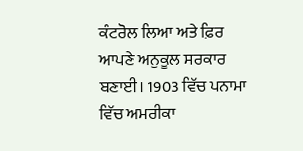ਕੰਟਰੋਲ ਲਿਆ ਅਤੇ ਫ਼ਿਰ ਆਪਣੇ ਅਨੁਕੂਲ ਸਰਕਾਰ ਬਣਾਈ। 1903 ਵਿੱਚ ਪਨਾਮਾ ਵਿੱਚ ਅਮਰੀਕਾ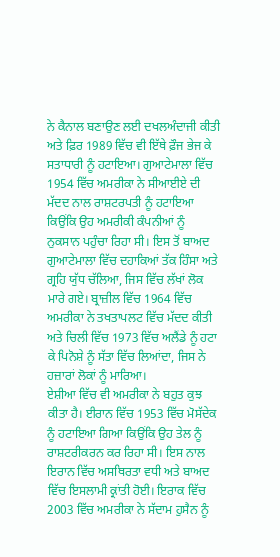ਨੇ ਕੈਨਾਲ ਬਣਾਉਣ ਲਈ ਦਖਲਅੰਦਾਜੀ ਕੀਤੀ ਅਤੇ ਫ਼ਿਰ 1989 ਵਿੱਚ ਵੀ ਇੱਥੇ ਫ਼ੌਜ ਭੇਜ ਕੇ ਸਤਾਧਾਰੀ ਨੂੰ ਹਟਾਇਆ। ਗੁਆਟੇਮਾਲਾ ਵਿੱਚ 1954 ਵਿੱਚ ਅਮਰੀਕਾ ਨੇ ਸੀਆਈਏ ਦੀ ਮੱਦਦ ਨਾਲ ਰਾਸ਼ਟਰਪਤੀ ਨੂੰ ਹਟਾਇਆ ਕਿਉਂਕਿ ਉਹ ਅਮਰੀਕੀ ਕੰਪਨੀਆਂ ਨੂੰ ਨੁਕਸਾਨ ਪਹੁੰਚਾ ਰਿਹਾ ਸੀ। ਇਸ ਤੋਂ ਬਾਅਦ ਗੁਆਟੇਮਾਲਾ ਵਿੱਚ ਦਹਾਕਿਆਂ ਤੱਕ ਹਿੰਸਾ ਅਤੇ ਗ੍ਰਹਿ ਯੁੱਧ ਚੱਲਿਆ, ਜਿਸ ਵਿੱਚ ਲੱਖਾਂ ਲੋਕ ਮਾਰੇ ਗਏ। ਬ੍ਰਾਜ਼ੀਲ ਵਿੱਚ 1964 ਵਿੱਚ ਅਮਰੀਕਾ ਨੇ ਤਖਤਾਪਲਟ ਵਿੱਚ ਮੱਦਦ ਕੀਤੀ ਅਤੇ ਚਿਲੀ ਵਿੱਚ 1973 ਵਿੱਚ ਅਲੈਂਡੇ ਨੂੰ ਹਟਾ ਕੇ ਪਿਨੋਸ਼ੇ ਨੂੰ ਸੱਤਾ ਵਿੱਚ ਲਿਆਂਦਾ, ਜਿਸ ਨੇ ਹਜ਼ਾਰਾਂ ਲੋਕਾਂ ਨੂੰ ਮਾਰਿਆ।
ਏਸ਼ੀਆ ਵਿੱਚ ਵੀ ਅਮਰੀਕਾ ਨੇ ਬਹੁਤ ਕੁਝ ਕੀਤਾ ਹੈ। ਈਰਾਨ ਵਿੱਚ 1953 ਵਿੱਚ ਮੋਸੱਦੇਕ ਨੂੰ ਹਟਾਇਆ ਗਿਆ ਕਿਉਂਕਿ ਉਹ ਤੇਲ ਨੂੰ ਰਾਸ਼ਟਰੀਕਰਨ ਕਰ ਰਿਹਾ ਸੀ। ਇਸ ਨਾਲ ਇਰਾਨ ਵਿੱਚ ਅਸਥਿਰਤਾ ਵਧੀ ਅਤੇ ਬਾਅਦ ਵਿੱਚ ਇਸਲਾਮੀ ਕ੍ਰਾਂਤੀ ਹੋਈ। ਇਰਾਕ ਵਿੱਚ 2003 ਵਿੱਚ ਅਮਰੀਕਾ ਨੇ ਸੱਦਾਮ ਹੁਸੈਨ ਨੂੰ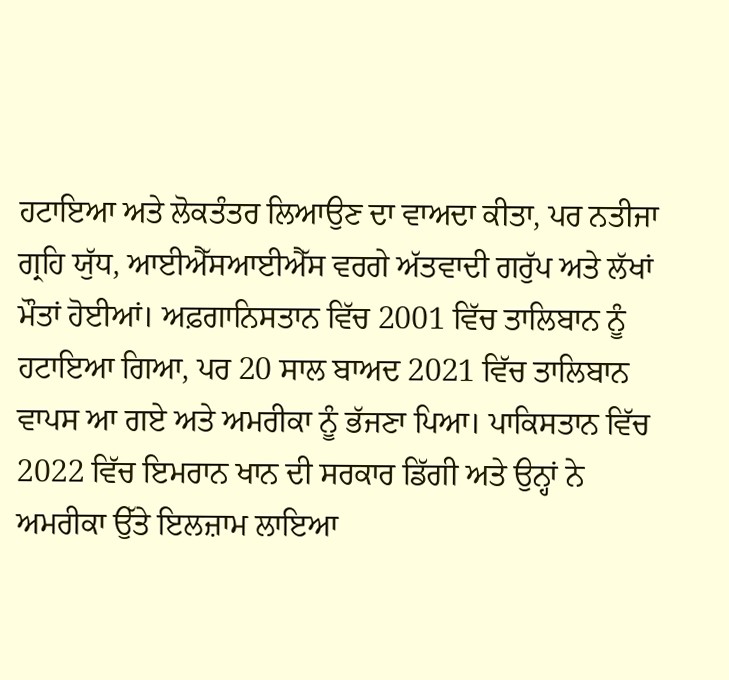ਹਟਾਇਆ ਅਤੇ ਲੋਕਤੰਤਰ ਲਿਆਉਣ ਦਾ ਵਾਅਦਾ ਕੀਤਾ, ਪਰ ਨਤੀਜਾ ਗ੍ਰਹਿ ਯੁੱਧ, ਆਈਐੱਸਆਈਐੱਸ ਵਰਗੇ ਅੱਤਵਾਦੀ ਗਰੁੱਪ ਅਤੇ ਲੱਖਾਂ ਮੌਤਾਂ ਹੋਈਆਂ। ਅਫ਼ਗਾਨਿਸਤਾਨ ਵਿੱਚ 2001 ਵਿੱਚ ਤਾਲਿਬਾਨ ਨੂੰ ਹਟਾਇਆ ਗਿਆ, ਪਰ 20 ਸਾਲ ਬਾਅਦ 2021 ਵਿੱਚ ਤਾਲਿਬਾਨ ਵਾਪਸ ਆ ਗਏ ਅਤੇ ਅਮਰੀਕਾ ਨੂੰ ਭੱਜਣਾ ਪਿਆ। ਪਾਕਿਸਤਾਨ ਵਿੱਚ 2022 ਵਿੱਚ ਇਮਰਾਨ ਖਾਨ ਦੀ ਸਰਕਾਰ ਡਿੱਗੀ ਅਤੇ ਉਨ੍ਹਾਂ ਨੇ ਅਮਰੀਕਾ ਉੱਤੇ ਇਲਜ਼ਾਮ ਲਾਇਆ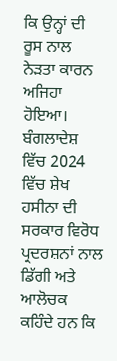ਕਿ ਉਨ੍ਹਾਂ ਦੀ ਰੂਸ ਨਾਲ ਨੇੜਤਾ ਕਾਰਨ ਅਜਿਹਾ ਹੋਇਆ। ਬੰਗਲਾਦੇਸ਼ ਵਿੱਚ 2024 ਵਿੱਚ ਸ਼ੇਖ ਹਸੀਨਾ ਦੀ ਸਰਕਾਰ ਵਿਰੋਧ ਪ੍ਰਦਰਸ਼ਨਾਂ ਨਾਲ ਡਿੱਗੀ ਅਤੇ ਆਲੋਚਕ ਕਹਿੰਦੇ ਹਨ ਕਿ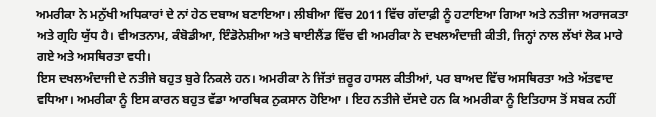ਅਮਰੀਕਾ ਨੇ ਮਨੁੱਖੀ ਅਧਿਕਾਰਾਂ ਦੇ ਨਾਂ ਹੇਠ ਦਬਾਅ ਬਣਾਇਆ। ਲੀਬੀਆ ਵਿੱਚ 2011 ਵਿੱਚ ਗੱਦਾਫ਼ੀ ਨੂੰ ਹਟਾਇਆ ਗਿਆ ਅਤੇ ਨਤੀਜਾ ਅਰਾਜਕਤਾ ਅਤੇ ਗ੍ਰਹਿ ਯੁੱਧ ਹੈ। ਵੀਅਤਨਾਮ, ਕੰਬੋਡੀਆ, ਇੰਡੋਨੇਸ਼ੀਆ ਅਤੇ ਥਾਈਲੈਂਡ ਵਿੱਚ ਵੀ ਅਮਰੀਕਾ ਨੇ ਦਖਲਅੰਦਾਜ਼ੀ ਕੀਤੀ, ਜਿਨ੍ਹਾਂ ਨਾਲ ਲੱਖਾਂ ਲੋਕ ਮਾਰੇ ਗਏ ਅਤੇ ਅਸਥਿਰਤਾ ਵਧੀ।
ਇਸ ਦਖਲਅੰਦਾਜੀ ਦੇ ਨਤੀਜੇ ਬਹੁਤ ਬੁਰੇ ਨਿਕਲੇ ਹਨ। ਅਮਰੀਕਾ ਨੇ ਜਿੱਤਾਂ ਜ਼ਰੂਰ ਹਾਸਲ ਕੀਤੀਆਂ, ਪਰ ਬਾਅਦ ਵਿੱਚ ਅਸਥਿਰਤਾ ਅਤੇ ਅੱਤਵਾਦ ਵਧਿਆ। ਅਮਰੀਕਾ ਨੂੰ ਇਸ ਕਾਰਨ ਬਹੁਤ ਵੱਡਾ ਆਰਥਿਕ ਨੁਕਸਾਨ ਹੋਇਆ । ਇਹ ਨਤੀਜੇ ਦੱਸਦੇ ਹਨ ਕਿ ਅਮਰੀਕਾ ਨੂੰ ਇਤਿਹਾਸ ਤੋਂ ਸਬਕ ਨਹੀਂ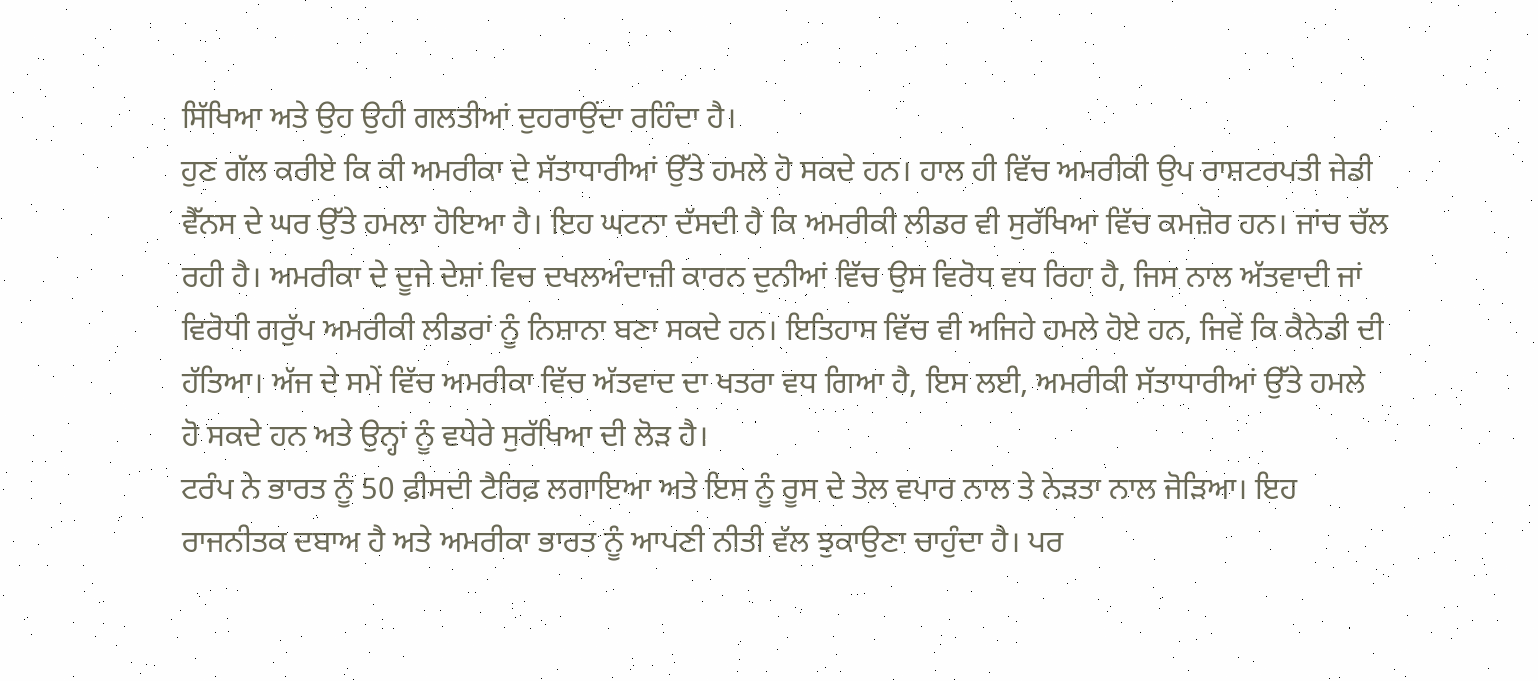ਸਿੱਖਿਆ ਅਤੇ ਉਹ ਉਹੀ ਗਲਤੀਆਂ ਦੁਹਰਾਉਂਦਾ ਰਹਿੰਦਾ ਹੈ।
ਹੁਣ ਗੱਲ ਕਰੀਏ ਕਿ ਕੀ ਅਮਰੀਕਾ ਦੇ ਸੱਤਾਧਾਰੀਆਂ ਉੱਤੇ ਹਮਲੇ ਹੋ ਸਕਦੇ ਹਨ। ਹਾਲ ਹੀ ਵਿੱਚ ਅਮਰੀਕੀ ਉਪ ਰਾਸ਼ਟਰਪਤੀ ਜੇਡੀ ਵੈੱਨਸ ਦੇ ਘਰ ਉੱਤੇ ਹਮਲਾ ਹੋਇਆ ਹੈ। ਇਹ ਘਟਨਾ ਦੱਸਦੀ ਹੈ ਕਿ ਅਮਰੀਕੀ ਲੀਡਰ ਵੀ ਸੁਰੱਖਿਆ ਵਿੱਚ ਕਮਜ਼ੋਰ ਹਨ। ਜਾਂਚ ਚੱਲ ਰਹੀ ਹੈ। ਅਮਰੀਕਾ ਦੇ ਦੂਜੇ ਦੇਸ਼ਾਂ ਵਿਚ ਦਖਲਅੰਦਾਜ਼ੀ ਕਾਰਨ ਦੁਨੀਆਂ ਵਿੱਚ ਉਸ ਵਿਰੋਧ ਵਧ ਰਿਹਾ ਹੈ, ਜਿਸ ਨਾਲ ਅੱਤਵਾਦੀ ਜਾਂ ਵਿਰੋਧੀ ਗਰੁੱਪ ਅਮਰੀਕੀ ਲੀਡਰਾਂ ਨੂੰ ਨਿਸ਼ਾਨਾ ਬਣਾ ਸਕਦੇ ਹਨ। ਇਤਿਹਾਸ ਵਿੱਚ ਵੀ ਅਜਿਹੇ ਹਮਲੇ ਹੋਏ ਹਨ, ਜਿਵੇਂ ਕਿ ਕੈਨੇਡੀ ਦੀ ਹੱਤਿਆ। ਅੱਜ ਦੇ ਸਮੇਂ ਵਿੱਚ ਅਮਰੀਕਾ ਵਿੱਚ ਅੱਤਵਾਦ ਦਾ ਖਤਰਾ ਵਧ ਗਿਆ ਹੈ, ਇਸ ਲਈ, ਅਮਰੀਕੀ ਸੱਤਾਧਾਰੀਆਂ ਉੱਤੇ ਹਮਲੇ ਹੋ ਸਕਦੇ ਹਨ ਅਤੇ ਉਨ੍ਹਾਂ ਨੂੰ ਵਧੇਰੇ ਸੁਰੱਖਿਆ ਦੀ ਲੋੜ ਹੈ।
ਟਰੰਪ ਨੇ ਭਾਰਤ ਨੂੰ 50 ਫ਼ੀਸਦੀ ਟੈਰਿਫ਼ ਲਗਾਇਆ ਅਤੇ ਇਸ ਨੂੰ ਰੂਸ ਦੇ ਤੇਲ ਵਪਾਰ ਨਾਲ ਤੇ ਨੇੜਤਾ ਨਾਲ ਜੋੜਿਆ। ਇਹ ਰਾਜਨੀਤਕ ਦਬਾਅ ਹੈ ਅਤੇ ਅਮਰੀਕਾ ਭਾਰਤ ਨੂੰ ਆਪਣੀ ਨੀਤੀ ਵੱਲ ਝੁਕਾਉਣਾ ਚਾਹੁੰਦਾ ਹੈ। ਪਰ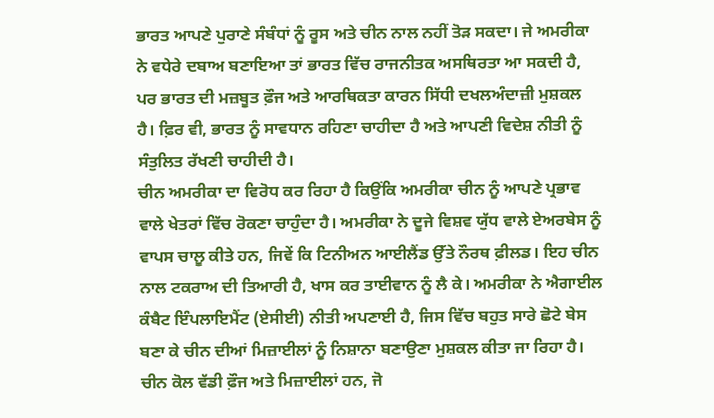ਭਾਰਤ ਆਪਣੇ ਪੁਰਾਣੇ ਸੰਬੰਧਾਂ ਨੂੰ ਰੂਸ ਅਤੇ ਚੀਨ ਨਾਲ ਨਹੀਂ ਤੋੜ ਸਕਦਾ। ਜੇ ਅਮਰੀਕਾ ਨੇ ਵਧੇਰੇ ਦਬਾਅ ਬਣਾਇਆ ਤਾਂ ਭਾਰਤ ਵਿੱਚ ਰਾਜਨੀਤਕ ਅਸਥਿਰਤਾ ਆ ਸਕਦੀ ਹੈ, ਪਰ ਭਾਰਤ ਦੀ ਮਜ਼ਬੂਤ ਫ਼ੌਜ ਅਤੇ ਆਰਥਿਕਤਾ ਕਾਰਨ ਸਿੱਧੀ ਦਖਲਅੰਦਾਜ਼ੀ ਮੁਸ਼ਕਲ ਹੈ। ਫ਼ਿਰ ਵੀ, ਭਾਰਤ ਨੂੰ ਸਾਵਧਾਨ ਰਹਿਣਾ ਚਾਹੀਦਾ ਹੈ ਅਤੇ ਆਪਣੀ ਵਿਦੇਸ਼ ਨੀਤੀ ਨੂੰ ਸੰਤੁਲਿਤ ਰੱਖਣੀ ਚਾਹੀਦੀ ਹੈ।
ਚੀਨ ਅਮਰੀਕਾ ਦਾ ਵਿਰੋਧ ਕਰ ਰਿਹਾ ਹੈ ਕਿਉਂਕਿ ਅਮਰੀਕਾ ਚੀਨ ਨੂੰ ਆਪਣੇ ਪ੍ਰਭਾਵ ਵਾਲੇ ਖੇਤਰਾਂ ਵਿੱਚ ਰੋਕਣਾ ਚਾਹੁੰਦਾ ਹੈ। ਅਮਰੀਕਾ ਨੇ ਦੂਜੇ ਵਿਸ਼ਵ ਯੁੱਧ ਵਾਲੇ ਏਅਰਬੇਸ ਨੂੰ ਵਾਪਸ ਚਾਲੂ ਕੀਤੇ ਹਨ, ਜਿਵੇਂ ਕਿ ਟਿਨੀਅਨ ਆਈਲੈਂਡ ਉੱਤੇ ਨੌਰਥ ਫ਼ੀਲਡ। ਇਹ ਚੀਨ ਨਾਲ ਟਕਰਾਅ ਦੀ ਤਿਆਰੀ ਹੈ, ਖਾਸ ਕਰ ਤਾਈਵਾਨ ਨੂੰ ਲੈ ਕੇ। ਅਮਰੀਕਾ ਨੇ ਐਗਾਈਲ ਕੰਬੈਟ ਇੰਪਲਾਇਮੈਂਟ (ਏਸੀਈ) ਨੀਤੀ ਅਪਣਾਈ ਹੈ, ਜਿਸ ਵਿੱਚ ਬਹੁਤ ਸਾਰੇ ਛੋਟੇ ਬੇਸ ਬਣਾ ਕੇ ਚੀਨ ਦੀਆਂ ਮਿਜ਼ਾਈਲਾਂ ਨੂੰ ਨਿਸ਼ਾਨਾ ਬਣਾਉਣਾ ਮੁਸ਼ਕਲ ਕੀਤਾ ਜਾ ਰਿਹਾ ਹੈ। ਚੀਨ ਕੋਲ ਵੱਡੀ ਫ਼ੌਜ ਅਤੇ ਮਿਜ਼ਾਈਲਾਂ ਹਨ, ਜੋ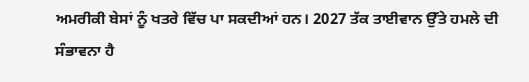ਅਮਰੀਕੀ ਬੇਸਾਂ ਨੂੰ ਖਤਰੇ ਵਿੱਚ ਪਾ ਸਕਦੀਆਂ ਹਨ। 2027 ਤੱਕ ਤਾਈਵਾਨ ਉੱਤੇ ਹਮਲੇ ਦੀ ਸੰਭਾਵਨਾ ਹੈ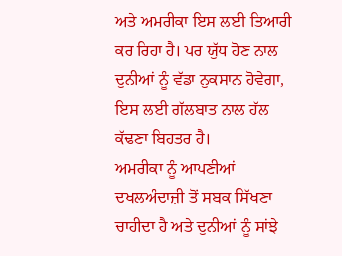ਅਤੇ ਅਮਰੀਕਾ ਇਸ ਲਈ ਤਿਆਰੀ ਕਰ ਰਿਹਾ ਹੈ। ਪਰ ਯੁੱਧ ਹੋਣ ਨਾਲ ਦੁਨੀਆਂ ਨੂੰ ਵੱਡਾ ਨੁਕਸਾਨ ਹੋਵੇਗਾ, ਇਸ ਲਈ ਗੱਲਬਾਤ ਨਾਲ ਹੱਲ ਕੱਢਣਾ ਬਿਹਤਰ ਹੈ।
ਅਮਰੀਕਾ ਨੂੰ ਆਪਣੀਆਂ ਦਖਲਅੰਦਾਜ਼ੀ ਤੋਂ ਸਬਕ ਸਿੱਖਣਾ ਚਾਹੀਦਾ ਹੈ ਅਤੇ ਦੁਨੀਆਂ ਨੂੰ ਸਾਂਝੇ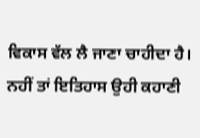ਵਿਕਾਸ ਵੱਲ ਲੈ ਜਾਣਾ ਚਾਹੀਦਾ ਹੈ। ਨਹੀਂ ਤਾਂ ਇਤਿਹਾਸ ਉਹੀ ਕਹਾਣੀ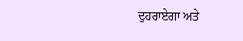ਦੁਹਰਾਏਗਾ ਅਤੇ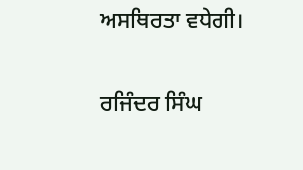ਅਸਥਿਰਤਾ ਵਧੇਗੀ।

ਰਜਿੰਦਰ ਸਿੰਘ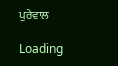ਪੁਰੇਵਾਲ

Loading